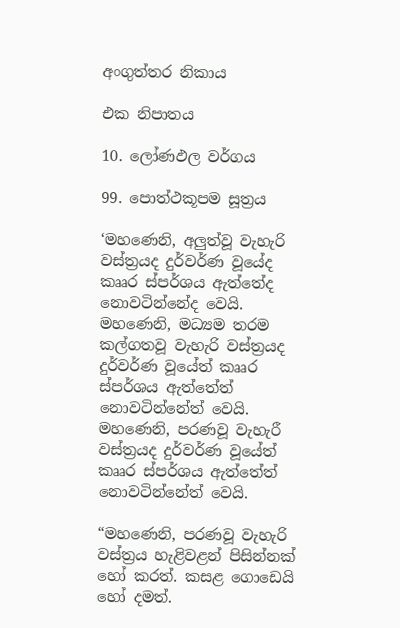අංගුත්තර නිකාය

එක නිපාතය

10. ලෝණඵල වර්ගය

99. පොත්ථකූපම සූත්‍රය

‘මහණෙනි, අලුත්වූ වැහැරි වස්ත්‍රයද දුර්වර්ණ වූයේද කෲර ස්පර්ශය ඇත්තේද නොවටින්නේද වෙයි. මහණෙනි, මධ්‍යම තරම කල්ගතවූ වැහැරි වස්ත්‍රයද දුර්වර්ණ වූයේත් කෲර ස්පර්ශය ඇත්තේත් නොවටින්නේත් වෙයි. මහණෙනි, පරණවූ වැහැරී වස්ත්‍රයද දුර්වර්ණ වූයේත් කෲර ස්පර්ශය ඇත්තේත් නොවටින්නේත් වෙයි.

“මහණෙනි, පරණවූ වැහැරි වස්ත්‍රය හැළිවළන් පිසින්නක් හෝ කරත්. කසළ ගොඩෙයි හෝ දමත්.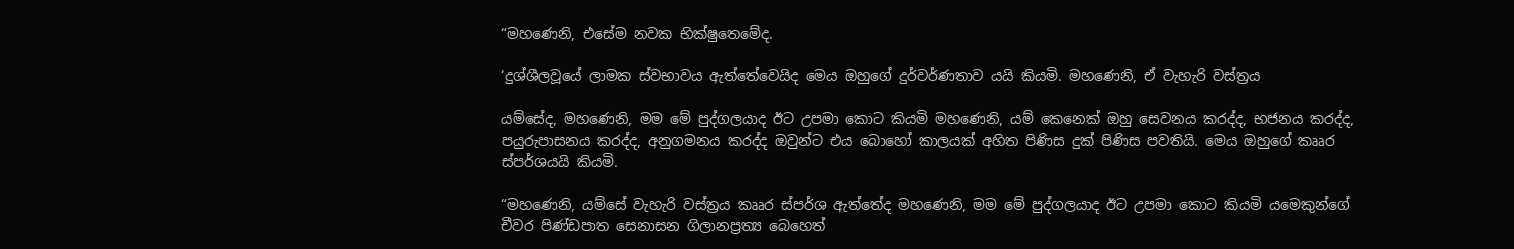“මහණෙනි, එසේම නවක භික්ෂුතෙමේද.

‘දුශ්ශීලවූයේ ලාමක ස්වභාවය ඇත්තේවෙයිද මෙය ඔහුගේ දුර්වර්ණතාව යයි කියමි. මහණෙනි, ඒ වැහැරි වස්ත්‍රය

යම්සේද, මහණෙනි, මම මේ පුද්ගලයාද ඊට උපමා කොට කියමි මහණෙනි, යම් කෙනෙක් ඔහු සෙවනය කරද්ද, භජනය කරද්ද, පයුරුපාසනය කරද්ද, අනුගමනය කරද්ද ඔවුන්ට එය බොහෝ කාලයක් අහිත පිණිස දුක් පිණිස පවතියි. මෙය ඔහුගේ කෲර ස්පර්ශයයි කියමි.

“මහණෙනි, යම්සේ වැහැරි වස්ත්‍රය කෲර ස්පර්ශ ඇත්තේද මහණෙනි, මම මේ පුද්ගලයාද ඊට උපමා කොට කියමි යමෙකුන්ගේ චීවර පිණ්ඩපාත සෙනාසන ගිලානප්‍රත්‍ය බෙහෙත්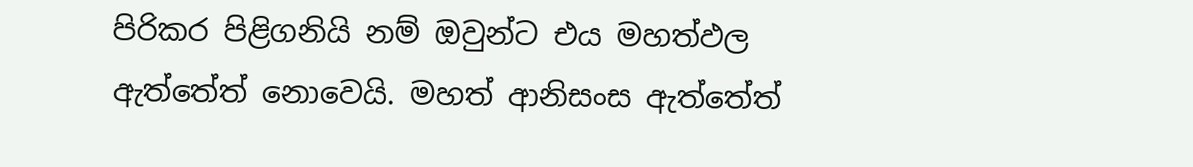පිරිකර පිළිගනියි නම් ඔවුන්ට එය මහත්ඵල ඇත්තේත් නොවෙයි. මහත් ආනිසංස ඇත්තේත්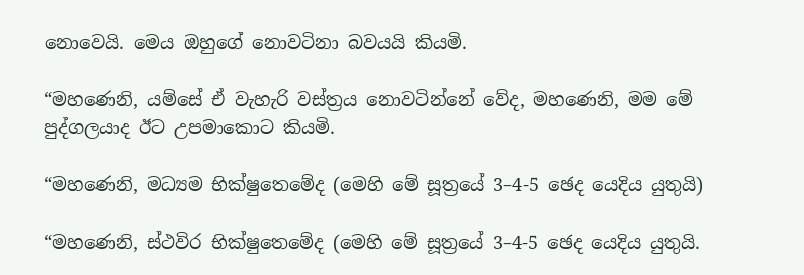නොවෙයි. මෙය ඔහුගේ නොවටිනා බවයයි කියමි.

“මහණෙනි, යම්සේ ඒ වැහැරි වස්ත්‍රය නොවටින්නේ වේද, මහණෙනි, මම මේ පුද්ගලයාද ඊට උපමාකොට කියමි.

“මහණෙනි, මධ්‍යම භික්ෂුතෙමේද (මෙහි මේ සූත්‍රයේ 3–4-5 ඡෙද යෙදිය යුතුයි)

“මහණෙනි, ස්ථවිර භික්ෂුතෙමේද (මෙහි මේ සූත්‍රයේ 3–4-5 ඡෙද යෙදිය යුතුයි.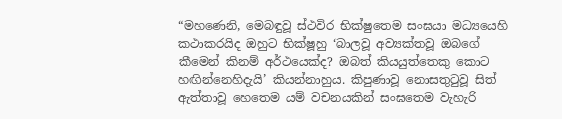“මහණෙනි, මෙබඳුවූ ස්ථවිර භික්ෂුතෙම සංඝයා මධ්‍යයෙහි කථාකරයිද ඔහුට භික්ෂූහු ‘බාලවූ අව්‍යක්තවූ ඔබගේ කීමෙන් කිනම් අර්ථයෙක්ද? ඔබත් කියයුත්තෙකු කොට හඟින්නෙහිදැයි’ කියන්නාහුය. කිපුණාවූ නොසතුටුවූ සිත් ඇත්තාවූ හෙතෙම යම් වචනයකින් සංඝතෙම වැහැරි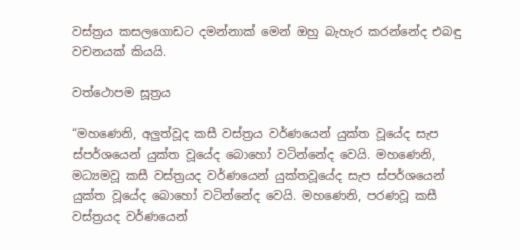වස්ත්‍රය කසලගොඩට දමන්නාක් මෙන් ඔහු බැහැර කරන්නේද එබඳු වචනයක් කියයි.

වත්ථොපම සූත්‍රය

“මහණෙනි, අලුත්වූද කසී වස්ත්‍රය වර්ණයෙන් යුක්ත වූයේද සැප ස්පර්ශයෙන් යුක්ත වූයේද බොහෝ වටින්නේද වෙයි. මහණෙනි, මධ්‍යමවූ කසී වස්ත්‍රයද වර්ණයෙන් යුක්තවූයේද සැප ස්පර්ශයෙන් යුක්ත වූයේද බොහෝ වටින්නේද වෙයි. මහණෙනි, පරණවූ කසී වස්ත්‍රයද වර්ණයෙන්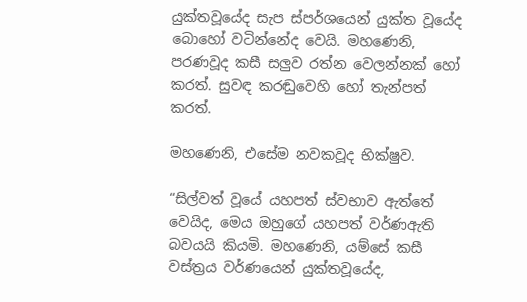යුක්තවූයේද සැප ස්පර්ශයෙන් යුක්ත වූයේද බොහෝ වටින්නේද වෙයි. මහණෙනි, පරණවූද කසී සලුව රත්න වෙලන්නක් හෝ කරත්. සුවඳ කරඬුවෙහි හෝ තැන්පත් කරත්.

මහණෙනි, එසේම නවකවූද භික්ෂුව.

“සිල්වත් වූයේ යහපත් ස්වභාව ඇත්තේ වෙයිද, මෙය ඔහුගේ යහපත් වර්ණඇති බවයයි කියමි. මහණෙනි, යම්සේ කසී වස්ත්‍රය වර්ණයෙන් යුක්තවූයේද,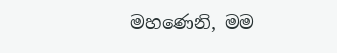මහණෙනි, මම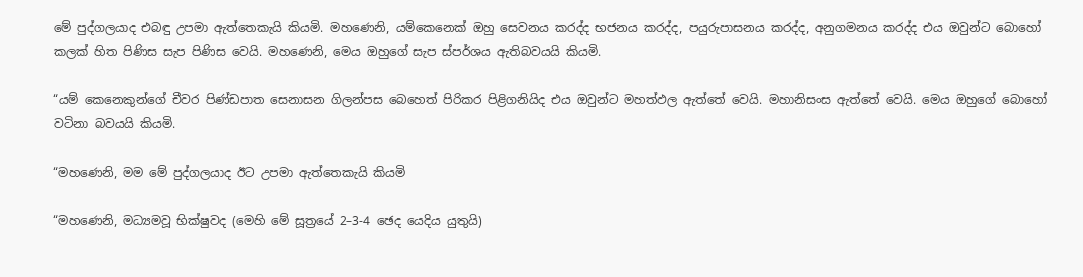මේ පුද්ගලයාද එබඳු උපමා ඇත්තෙකැයි කියමි. මහණෙනි, යම්කෙනෙක් ඔහු සෙවනය කරද්ද භජනය කරද්ද, පයුරුපාසනය කරද්ද, අනුගමනය කරද්ද එය ඔවුන්ට බොහෝ කලක් හිත පිණිස සැප පිණිස වෙයි. මහණෙනි, මෙය ඔහුගේ සැප ස්පර්ශය ඇතිබවයයි කියමි.

“යම් කෙනෙකුන්ගේ චීවර පිණ්ඩපාත සෙනාසන ගිලන්පස බෙහෙත් පිරිකර පිළිගනියිද එය ඔවුන්ට මහත්ඵල ඇත්තේ වෙයි. මහානිසංස ඇත්තේ වෙයි. මෙය ඔහුගේ බොහෝ වටිනා බවයයි කියමි.

“මහණෙනි, මම මේ පුද්ගලයාද ඊට උපමා ඇත්තෙකැයි කියමි

“මහණෙනි, මධ්‍යමවූ භික්ෂුවද (මෙහි මේ සූත්‍රයේ 2–3-4 ඡෙද යෙදිය යුතුයි)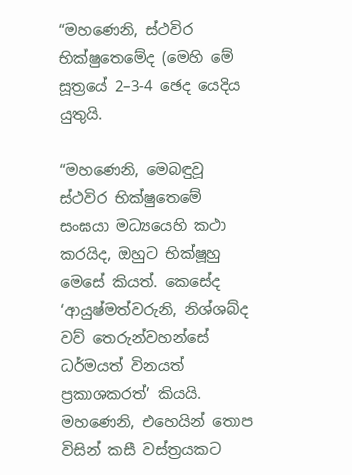“මහණෙනි, ස්ථවිර භික්ෂුතෙමේද (මෙහි මේ සූත්‍රයේ 2–3-4 ඡෙද යෙදිය යුතුයි.

“මහණෙනි, මෙබඳුවූ ස්ථවිර භික්ෂුතෙමේ සංඝයා මධ්‍යයෙහි කථා කරයිද, ඔහුට භික්ෂූහු මෙසේ කියත්. කෙසේද ‘ආයුෂ්මත්වරුනි, නිශ්ශබ්ද වව් තෙරුන්වහන්සේ ධර්මයත් විනයත් ප්‍රකාශකරත්’ කියයි. මහණෙනි, එහෙයින් තොප විසින් කසී වස්ත්‍රයකට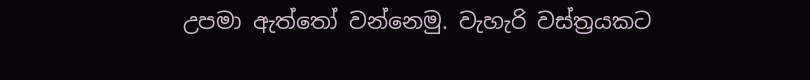උපමා ඇත්තෝ වන්නෙමු. වැහැරි වස්ත්‍රයකට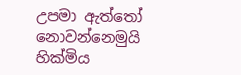උපමා ඇත්තෝ නොවන්නෙමුයි හික්මිය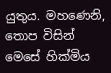යුතුය. මහණෙනි, තොප විසින් මෙසේ හික්මිය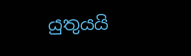යුතුයයි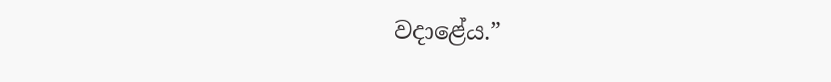වදාළේය.”